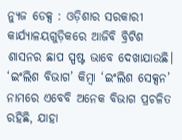ନ୍ୟୁଜ ଡେକ୍ସ : ଓଡ଼ିଶାର ସରକାରୀ କାର୍ଯ୍ୟାଳୟଗୁଡ଼ିକରେ ଆଜିବି ବ୍ରିଟିଶ ଶାସନର ଛାପ ସ୍ପଷ୍ଟ ଭାବେ ଦେଖାଯାଉଛି। ‘ଇଂଲିଶ ବିଭାଗ’ କିମ୍ବା ‘ଇଂଲିଶ ସେକ୍ସନ’ ନାମରେ ଏବେବି ଅନେକ ବିଭାଗ ପ୍ରଚଳିତ ରହିଛି, ଯାହା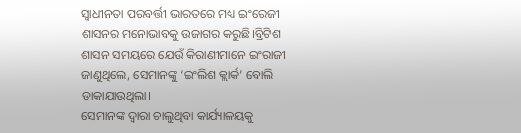ସ୍ୱାଧୀନତା ପରବର୍ତ୍ତୀ ଭାରତରେ ମଧ୍ୟ ଇଂରେଜୀ ଶାସନର ମନୋଭାବକୁ ଉଜାଗର କରୁଛି।ବ୍ରିଟିଶ ଶାସନ ସମୟରେ ଯେଉଁ କିରାଣୀମାନେ ଇଂରାଜୀ ଜାଣୁଥିଲେ, ସେମାନଙ୍କୁ ‘ଇଂଲିଶ କ୍ଲାର୍କ’ ବୋଲି ଡାକାଯାଉଥିଲା।
ସେମାନଙ୍କ ଦ୍ୱାରା ଚାଲୁଥିବା କାର୍ଯ୍ୟାଳୟକୁ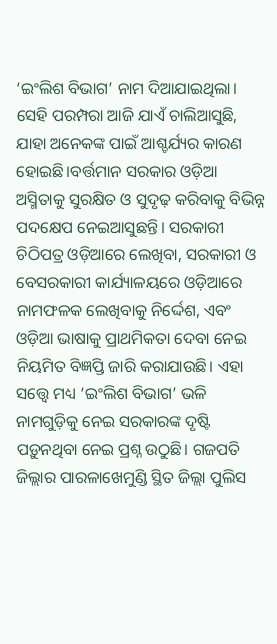‘ଇଂଲିଶ ବିଭାଗ’ ନାମ ଦିଆଯାଇଥିଲା। ସେହି ପରମ୍ପରା ଆଜି ଯାଏଁ ଚାଲିଆସୁଛି, ଯାହା ଅନେକଙ୍କ ପାଇଁ ଆଶ୍ଚର୍ଯ୍ୟର କାରଣ ହୋଇଛି।ବର୍ତ୍ତମାନ ସରକାର ଓଡ଼ିଆ ଅସ୍ମିତାକୁ ସୁରକ୍ଷିତ ଓ ସୁଦୃଢ଼ କରିବାକୁ ବିଭିନ୍ନ ପଦକ୍ଷେପ ନେଇଆସୁଛନ୍ତି। ସରକାରୀ ଚିଠିପତ୍ର ଓଡ଼ିଆରେ ଲେଖିବା, ସରକାରୀ ଓ ବେସରକାରୀ କାର୍ଯ୍ୟାଳୟରେ ଓଡ଼ିଆରେ ନାମଫଳକ ଲେଖିବାକୁ ନିର୍ଦ୍ଦେଶ, ଏବଂ ଓଡ଼ିଆ ଭାଷାକୁ ପ୍ରାଥମିକତା ଦେବା ନେଇ ନିୟମିତ ବିଜ୍ଞପ୍ତି ଜାରି କରାଯାଉଛି। ଏହା ସତ୍ତ୍ୱେ ମଧ୍ୟ ‘ଇଂଲିଶ ବିଭାଗ’ ଭଳି ନାମଗୁଡ଼ିକୁ ନେଇ ସରକାରଙ୍କ ଦୃଷ୍ଟି ପଡ଼ୁନଥିବା ନେଇ ପ୍ରଶ୍ନ ଉଠୁଛି। ଗଜପତି ଜିଲ୍ଲାର ପାରଳାଖେମୁଣ୍ଡି ସ୍ଥିତ ଜିଲ୍ଲା ପୁଲିସ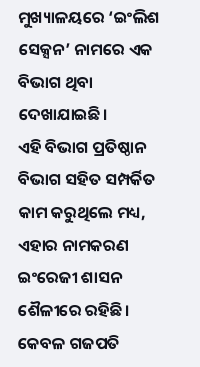ମୁଖ୍ୟାଳୟରେ ‘ଇଂଲିଶ ସେକ୍ସନ’ ନାମରେ ଏକ ବିଭାଗ ଥିବା ଦେଖାଯାଇଛି।
ଏହି ବିଭାଗ ପ୍ରତିଷ୍ଠାନ ବିଭାଗ ସହିତ ସମ୍ପର୍କିତ କାମ କରୁଥିଲେ ମଧ୍ୟ, ଏହାର ନାମକରଣ ଇଂରେଜୀ ଶାସନ ଶୈଳୀରେ ରହିଛି। କେବଳ ଗଜପତି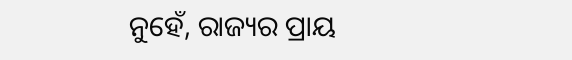ନୁହେଁ, ରାଜ୍ୟର ପ୍ରାୟ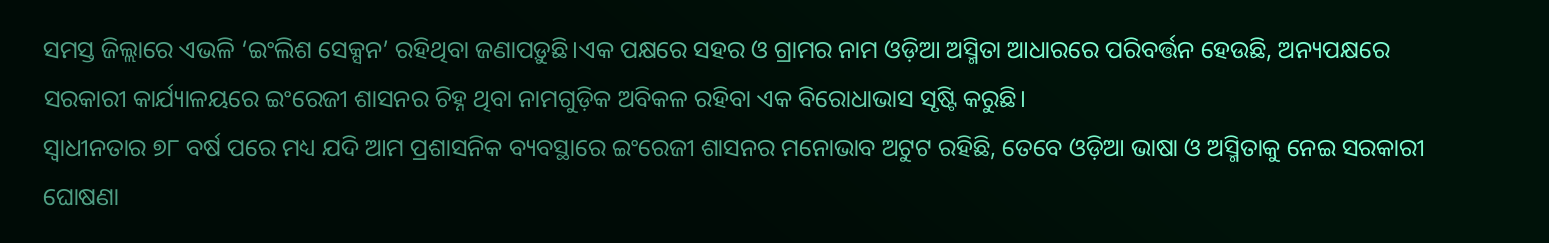ସମସ୍ତ ଜିଲ୍ଲାରେ ଏଭଳି ‘ଇଂଲିଶ ସେକ୍ସନ’ ରହିଥିବା ଜଣାପଡ଼ୁଛି।ଏକ ପକ୍ଷରେ ସହର ଓ ଗ୍ରାମର ନାମ ଓଡ଼ିଆ ଅସ୍ମିତା ଆଧାରରେ ପରିବର୍ତ୍ତନ ହେଉଛି, ଅନ୍ୟପକ୍ଷରେ ସରକାରୀ କାର୍ଯ୍ୟାଳୟରେ ଇଂରେଜୀ ଶାସନର ଚିହ୍ନ ଥିବା ନାମଗୁଡ଼ିକ ଅବିକଳ ରହିବା ଏକ ବିରୋଧାଭାସ ସୃଷ୍ଟି କରୁଛି।
ସ୍ୱାଧୀନତାର ୭୮ ବର୍ଷ ପରେ ମଧ୍ୟ ଯଦି ଆମ ପ୍ରଶାସନିକ ବ୍ୟବସ୍ଥାରେ ଇଂରେଜୀ ଶାସନର ମନୋଭାବ ଅଟୁଟ ରହିଛି, ତେବେ ଓଡ଼ିଆ ଭାଷା ଓ ଅସ୍ମିତାକୁ ନେଇ ସରକାରୀ ଘୋଷଣା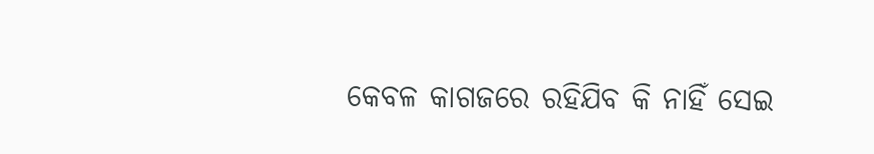କେବଳ କାଗଜରେ ରହିଯିବ କି ନାହିଁ ସେଇ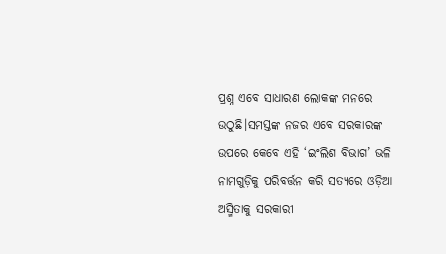ପ୍ରଶ୍ନ ଏବେ ସାଧାରଣ ଲୋକଙ୍କ ମନରେ ଉଠୁଛି।ସମସ୍ତଙ୍କ ନଜର ଏବେ ସରକାରଙ୍କ ଉପରେ କେବେ ଏହି ‘ଇଂଲିଶ ବିଭାଗ’ ଭଳି ନାମଗୁଡ଼ିକୁ ପରିବର୍ତ୍ତନ କରି ସତ୍ୟରେ ଓଡ଼ିଆ ଅସ୍ମିତାକୁ ସରକାରୀ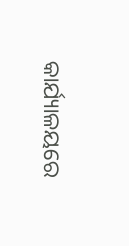କାର୍ଯ୍ୟାଳୟରେ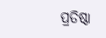ପ୍ରତିଷ୍ଠା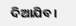ଦିଆଯିବ।